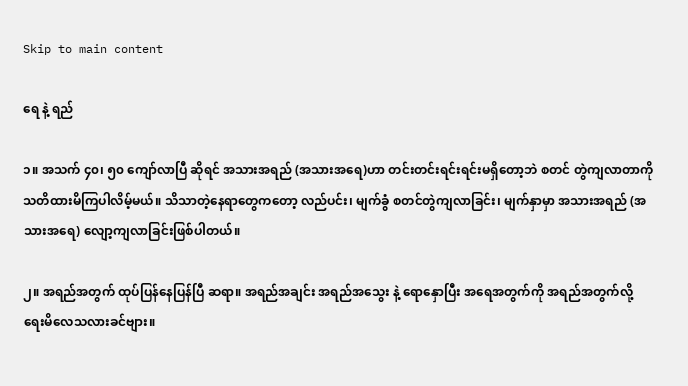Skip to main content

ရေ နဲ့ ရည်

၁။ အသက် ၄၀၊ ၅၀ ကျော်လာပြီ ဆိုရင် အသားအရည် (အသားအရေ)ဟာ တင်းတင်းရင်းရင်းမရှိတော့ဘဲ စတင် တွဲကျလာတာကို သတိထားမိကြပါလိမ့်မယ်။ သိသာတဲ့နေရာတွေကတော့ လည်ပင်း၊ မျက်ခွံ စတင်တွဲကျလာခြင်း၊ မျက်နှာမှာ အသားအရည် (အသားအရေ) လျော့ကျလာခြင်းဖြစ်ပါတယ်။

၂။ အရည်အတွက် ထုပ်ပြန်နေပြန်ပြီ ဆရာ။ အရည်အချင်း အရည်အသွေး နဲ့ ရောနှောပြီး အရေအတွက်ကို အရည်အတွက်လို့ ရေးမိလေသလားခင်ဗျား။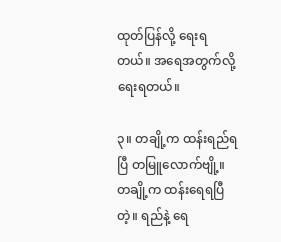ထုတ်ပြန်လို့ ရေးရတယ်။ အရေအတွက်လို့ ရေးရတယ်။

၃။ တချို့က ထန်းရည်ရပြီ တမြူလောက်ဗျို့။ တချို့က ထန်းရေရပြီတဲ့။ ရည်နဲ့ ရေ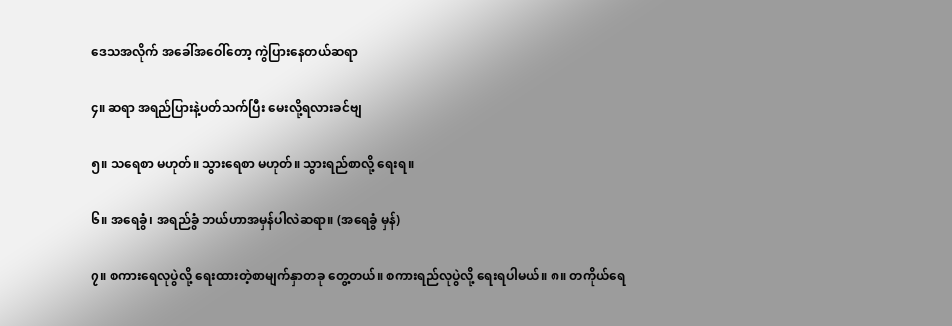ဒေသအလိုက် အခေါ်အဝေါ်တော့ ကွဲပြားနေတယ်ဆရာ

၄။ ဆရာ အရည်ပြားနဲ့ပတ်သက်ပြီး မေးလို့ရလားခင်ဗျ

၅။ သရေစာ မဟုတ်။ သွားရေစာ မဟုတ်။ သွားရည်စာလို့ ရေးရ။

၆။ အရေခွံ၊ အရည်ခွံ ဘယ်ဟာအမှန်ပါလဲဆရာ။ (အရေခွံ မှန်)

၇။ စကားရေလုပွဲလို့ ရေးထားတဲ့စာမျက်နှာတခု တွေ့တယ်။ စကားရည်လုပွဲလို့ ရေးရပါမယ်။ ၈။ တကိုယ်ရေ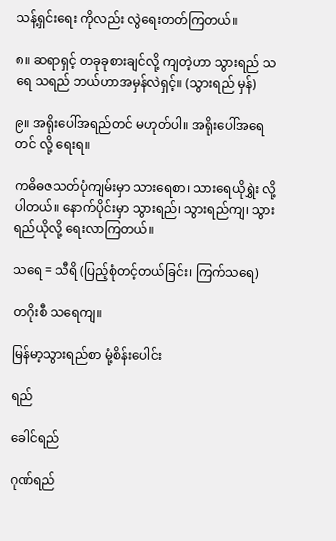သန့်ရှင်းရေး ကိုလည်း လွဲရေးတတ်ကြတယ်။

၈။ ဆရာရှင့် တခုခုစားချင်လို့ ကျတဲ့ဟာ သွားရည် သရေ သရည် ဘယ်ဟာအမှန်လဲရှင့်။ (သွားရည် မှန်)

၉။ အရိုးပေါ်အရည်တင် မဟုတ်ပါ။ အရိုးပေါ်အရေတင် လို့ ရေးရ။

ကဓိဓဇသတ်ပုံကျမ်းမှာ သားရေစာ၊ သားရေယိုရွှဲး လို့ပါတယ်။ နောက်ပိုင်းမှာ သွားရည်၊ သွားရည်ကျ၊ သွားရည်ယိုလို့ ရေးလာကြတယ်။

သရေ = သီရိ (ပြည့်စုံတင့်တယ်ခြင်း၊ ကြက်သရေ)

တဂိုးစီ သရေကျ။

မြန်မာ့သွားရည်စာ မုံ့စိန်းပေါင်း

ရည်

ခေါင်ရည်

ဂုဏ်ရည်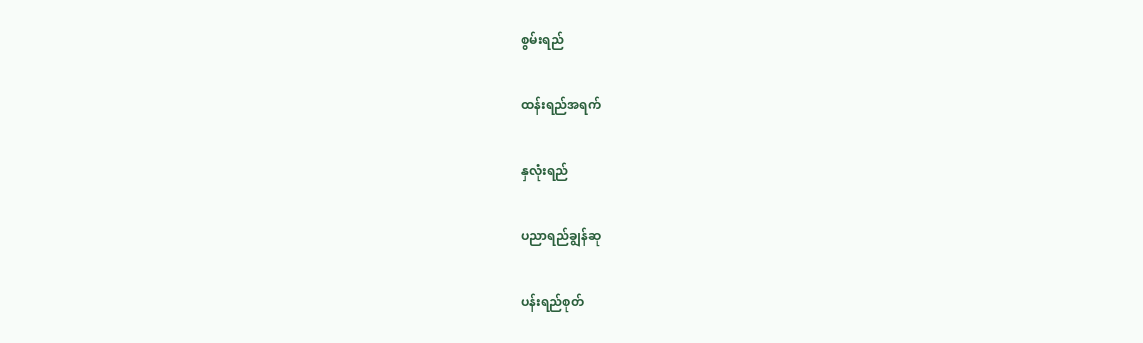စွမ်းရည်

ထန်းရည်အရက်

နှလုံးရည်

ပညာရည်ချွန်ဆု

ပန်းရည်စုတ်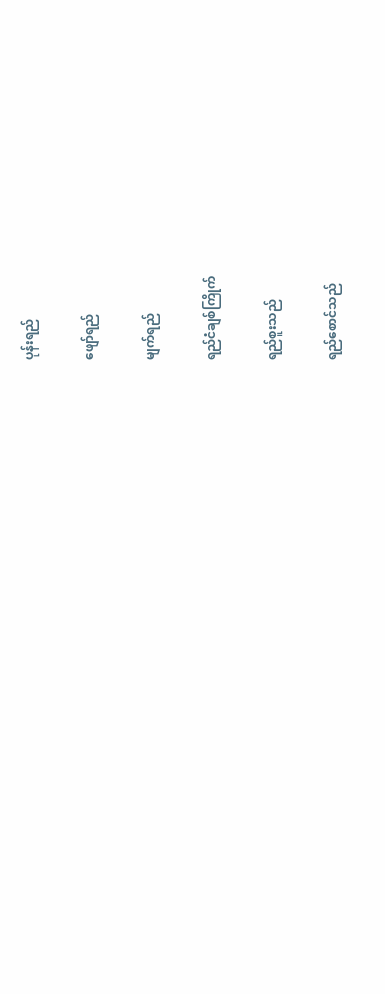ပုန်းရည်

ဖျော်ရည်

မျက်ရည်

ရည်ငံချစ်ကြိုက်

ရည်စူးသည်

ရည်စောင်သည်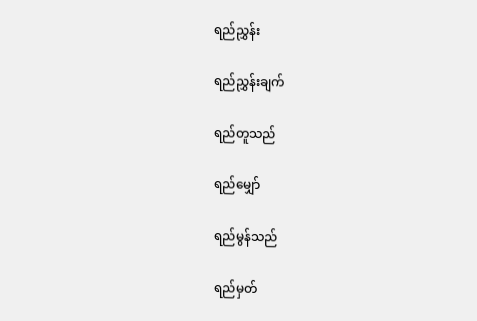ရည်ညွှန်း

ရည်ညွှန်းချက်

ရည်တူသည်

ရည်မျှော်

ရည်မွန်သည်

ရည်မှတ်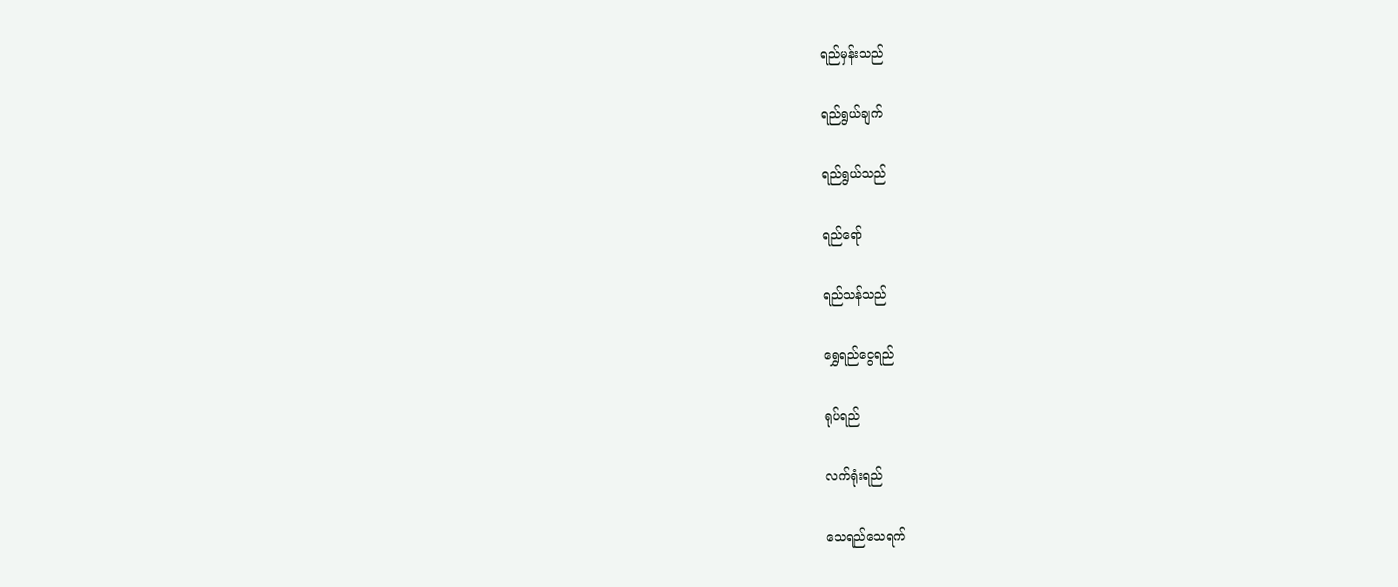ရည်မှန်းသည်

ရည်ရွယ်ချက်

ရည်ရွယ်သည်

ရည်ရော်

ရည်သန်သည်

ရွှေရည်ငွေရည်

ရုပ်ရည်

လက်ရုံးရည်

သေရည်သေရက်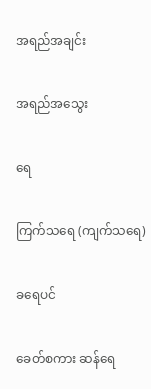အရည်အချင်း

အရည်အသွေး

ရေ

ကြက်သရေ (ကျက်သရေ)

ခရေပင်

ခေတ်စကား ဆန်ရေ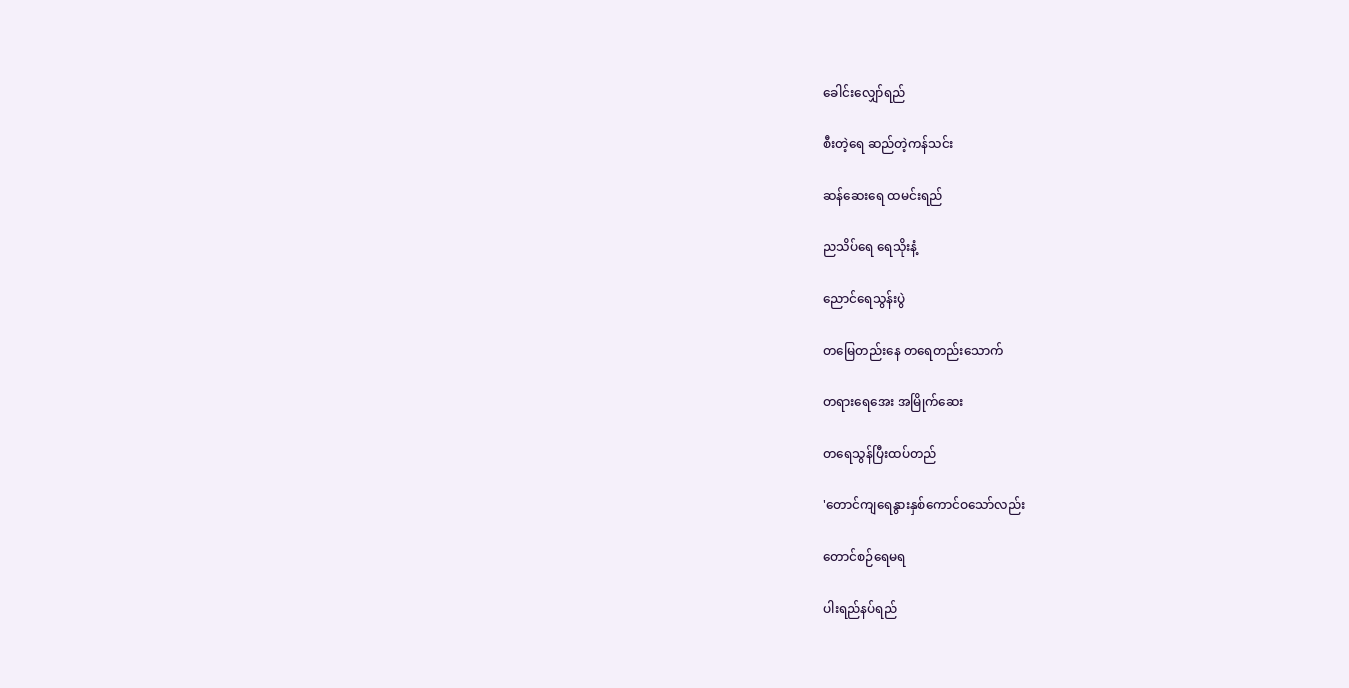ခေါင်းလျှော်ရည်

စီးတဲ့ရေ ဆည်တဲ့ကန်သင်း

ဆန်ဆေးရေ ထမင်းရည်

ညသိပ်ရေ ရေသိုးနံ့

ညောင်ရေသွန်းပွဲ

တမြေတည်းနေ တရေတည်းသောက်

တရားရေအေး အမြိုက်ဆေး

တရေသွန်ပြီးထပ်တည်

'တောင်ကျရေနွားနှစ်ကောင်ဝသော်လည်း

တောင်စဉ်ရေမရ

ပါးရည်နပ်ရည်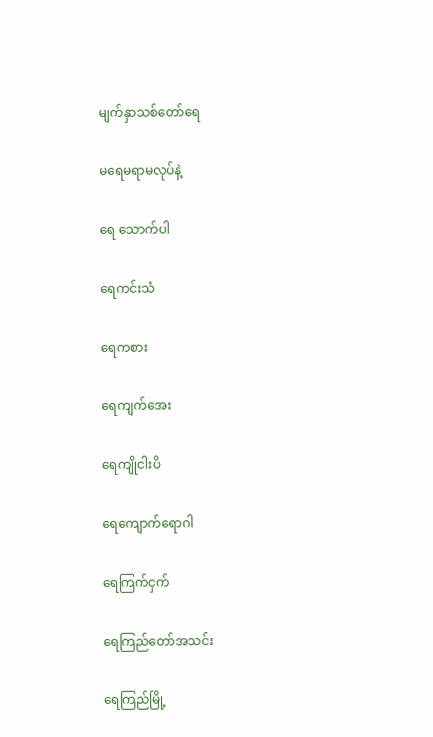မျက်နှာသစ်တော်ရေ

မရေမရာမလုပ်နဲ့

ရေ သောက်ပါ

ရေကင်းသံ

ရေကစား

ရေကျက်အေး

ရေကျိုငါးပိ

ရေကျောက်ရောဂါ

ရေကြက်ငှက်

ရေကြည်တော်အသင်း

ရေကြည်မြို့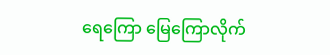ရေကြော မြေကြောလိုက်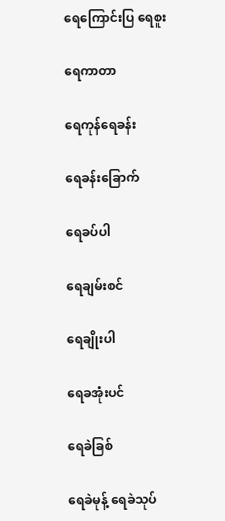ရေကြောင်းပြ ရေစူး

ရေကာတာ

ရေကုန်ရေခန်း

ရေခန်းခြောက်

ရေခပ်ပါ

ရေချမ်းစင်

ရေချိုးပါ

ရေခအုံးပင်

ရေခဲခြစ်

ရေခဲမုန့် ရေခဲသုပ်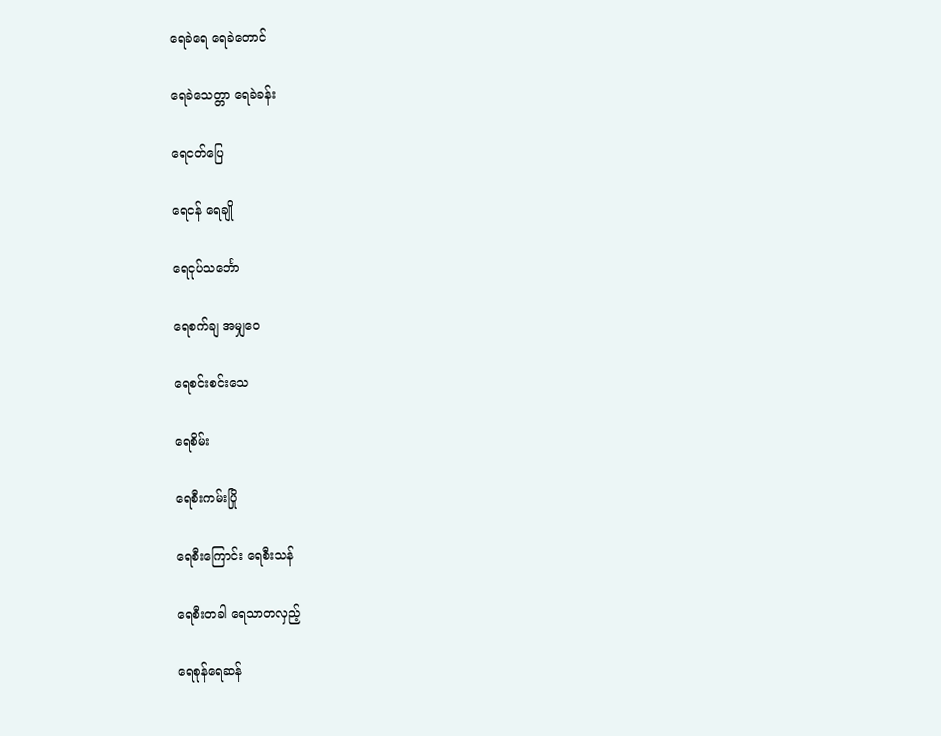ရေခဲရေ ရေခဲတောင်

ရေခဲသေတ္တာ ရေခဲခန်း

ရေငတ်ပြေ

ရေငန် ရေချို

ရေငုပ်သင်္ဘော

ရေစက်ချ အမျှဝေ

ရေစင်းစင်းသေ

ရေစိမ်း

ရေစီးကမ်းပြို

ရေစီးကြောင်း ရေစီးသန်

ရေစီးတခါ ရေသာတလှည့်

ရေစုန်ရေဆန်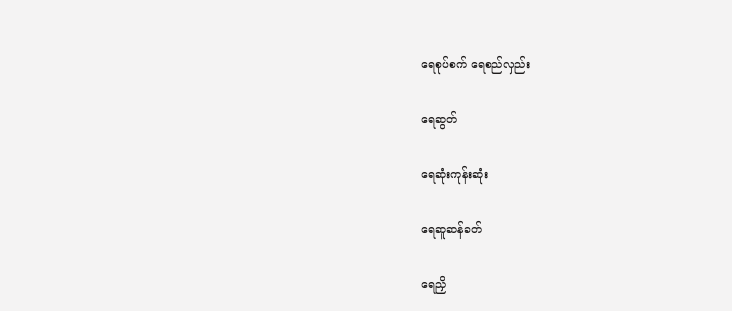ရေစုပ်စက် ရေစည်လှည်း

ရေဆွတ်

ရေဆုံးကုန်းဆုံး

ရေဆူဆန်ခတ်

ရေညှိ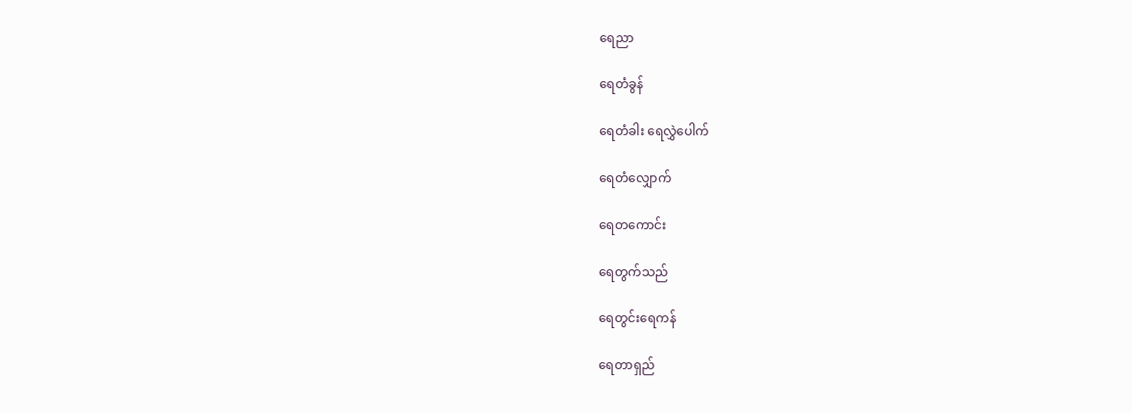ရေညာ

ရေတံခွန်

ရေတံခါး ရေလွှဲပေါက်

ရေတံလျှောက်

ရေတကောင်း

ရေတွက်သည်

ရေတွင်းရေကန်

ရေတာရှည်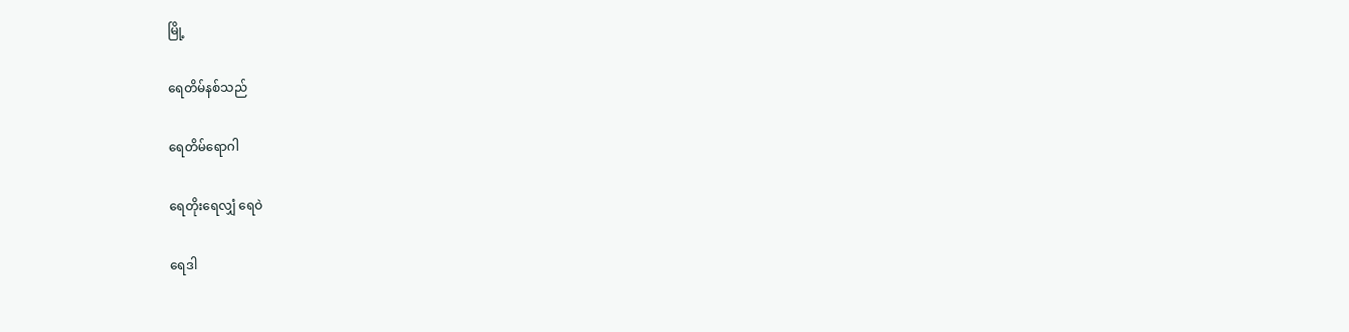မြို့

ရေတိမ်နစ်သည်

ရေတိမ်ရောဂါ

ရေတိုးရေလျှံ ရေဝဲ

ရေဒါ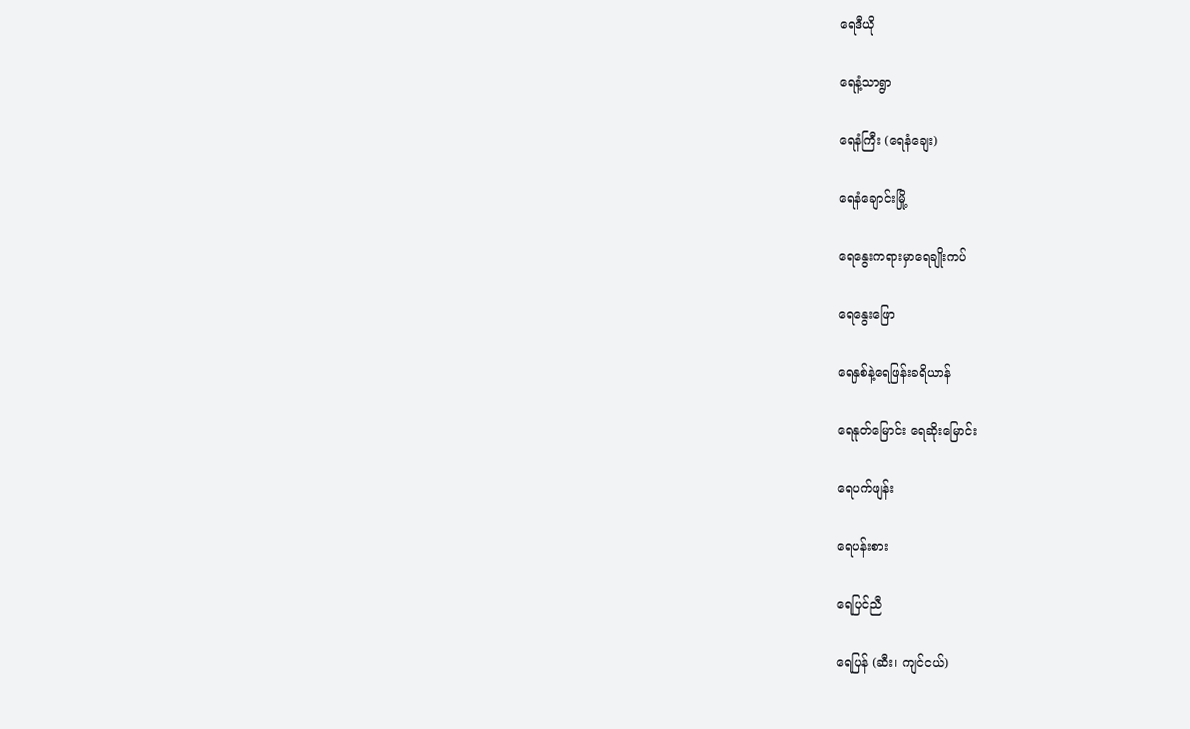ရေဒီယို

ရေနံ့သာရွာ

ရေနံကြီး (ရေနံချေး)

ရေနံချောင်းမြို့

ရေနွေးကရားမှာရေချိုးကပ်

ရေနွေးဖြော

ရေနှစ်နဲ့ရေဖြန်းခရိယာန်

ရေနုတ်မြောင်း ရေဆိုးမြောင်း

ရေပက်ဖျန်း

ရေပန်းစား

ရေပြင်ညီ

ရေပြန် (ဆီး၊ ကျင်ငယ်)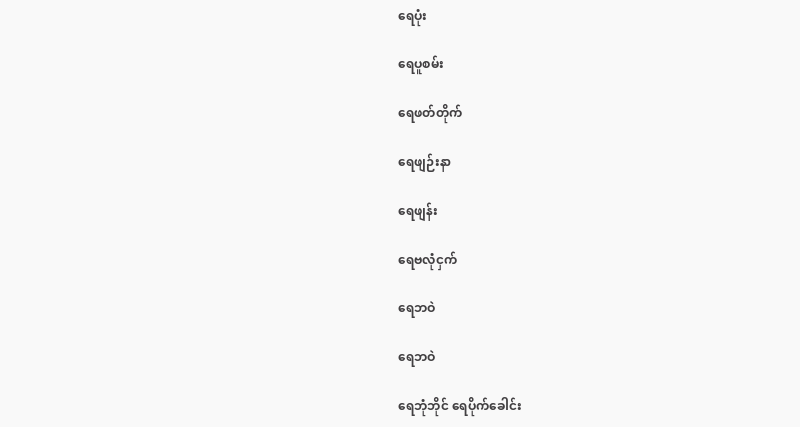ရေပုံး

ရေပူစမ်း

ရေဖတ်တိုက်

ရေဖျဉ်းနာ

ရေဖျန်း

ရေဗလုံငှက်

ရေဘဝဲ

ရေဘဝဲ

ရေဘုံဘိုင် ရေပိုက်ခေါင်း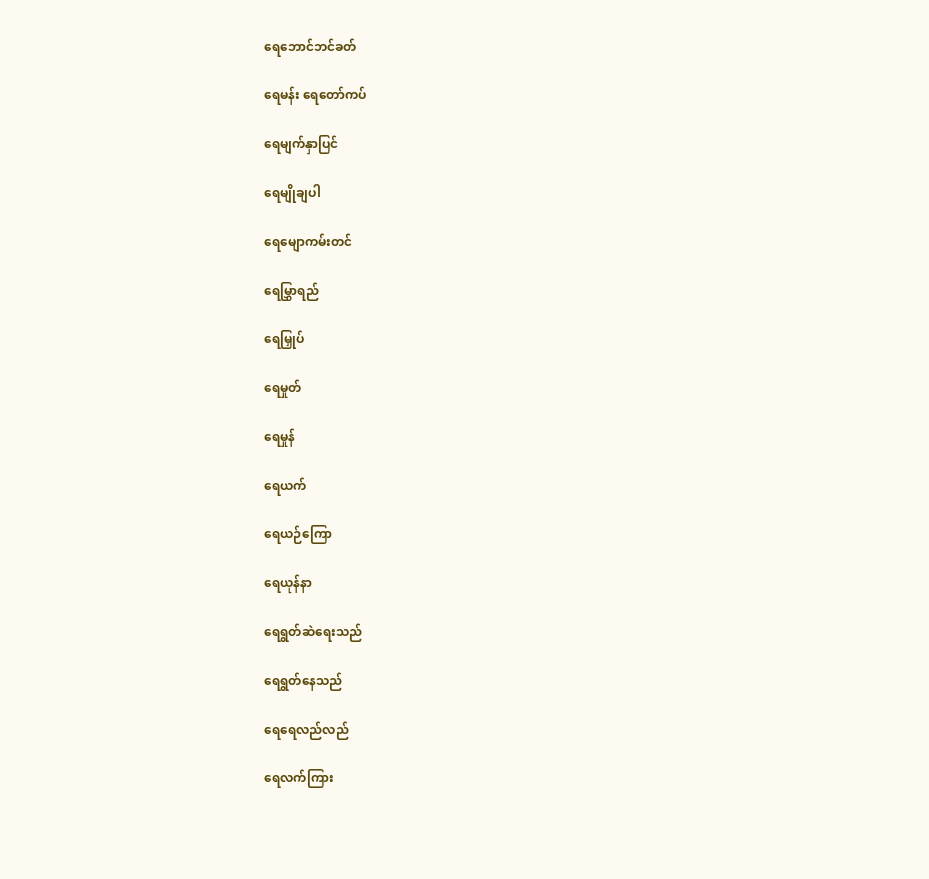ရေဘောင်ဘင်ခတ်

ရေမန်း ရေတော်ကပ်

ရေမျက်နှာပြင်

ရေမျိုချပါ

ရေမျောကမ်းတင်

ရေမြွှာရည်

ရေမြှုပ်

ရေမှုတ်

ရေမှုန်

ရေယက်

ရေယဉ်ကြော

ရေယုန်နာ

ရေရွတ်ဆဲရေးသည်

ရေရွတ်နေသည်

ရေရေလည်လည်

ရေလက်ကြား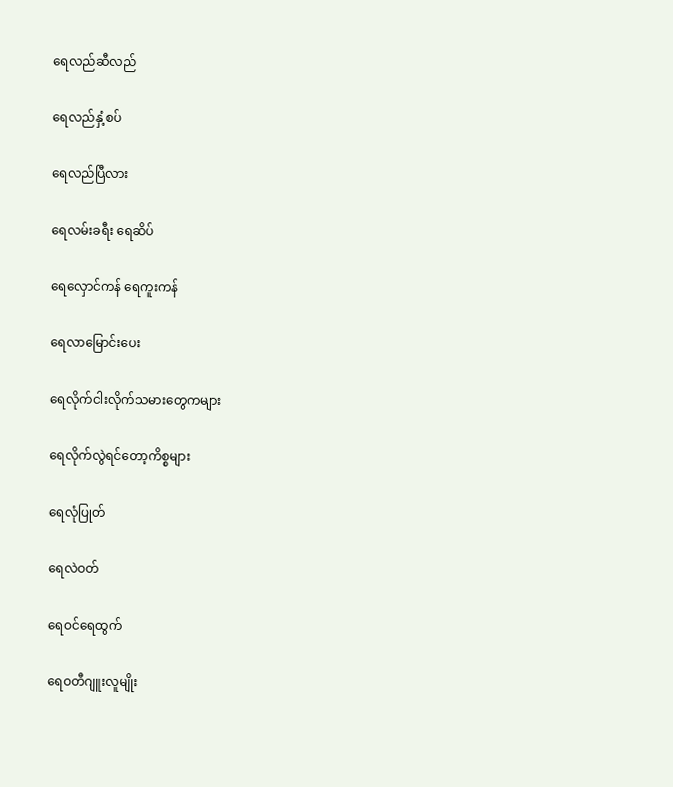ရေလည်ဆီလည်

ရေလည်နှံ့စပ်

ရေလည်ပြီလား

ရေလမ်းခရီး ရေဆိပ်

ရေလှောင်ကန် ရေကူးကန်

ရေလာမြောင်းပေး

ရေလိုက်ငါးလိုက်သမားတွေကများ

ရေလိုက်လွဲရင်တော့ကိစ္စများ

ရေလုံပြုတ်

ရေလဲဝတ်

ရေဝင်ရေထွက်

ရေဝတီဂျူးလူမျိုး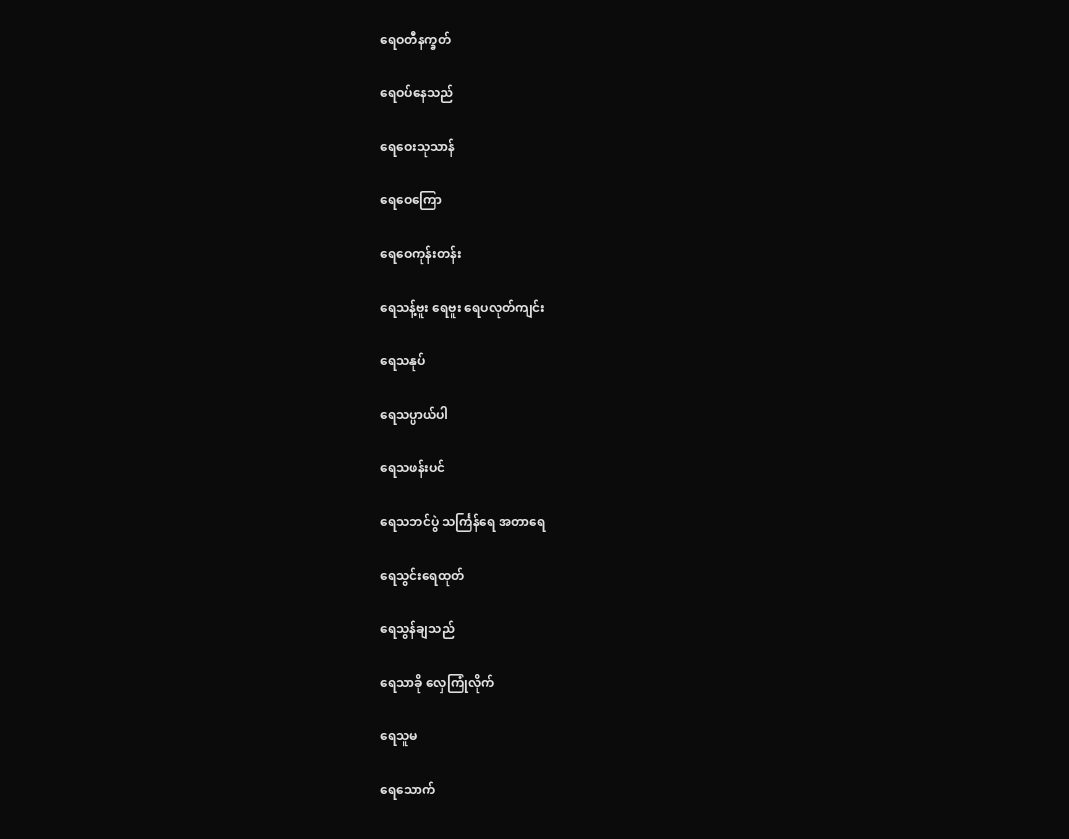ရေဝတီနက္ခတ်

ရေဝပ်နေသည်

ရေဝေးသုသာန်

ရေဝေကြော

ရေဝေကုန်းတန်း

ရေသန့်ဗူး ရေဗူး ရေပလုတ်ကျင်း

ရေသနုပ်

ရေသပ္ပာယ်ပါ

ရေသဖန်းပင်

ရေသဘင်ပွဲ သင်္ကြန်ရေ အတာရေ

ရေသွင်းရေထုတ်

ရေသွန်ချသည်

ရေသာခို လှေကြုံလိုက်

ရေသူမ

ရေသောက်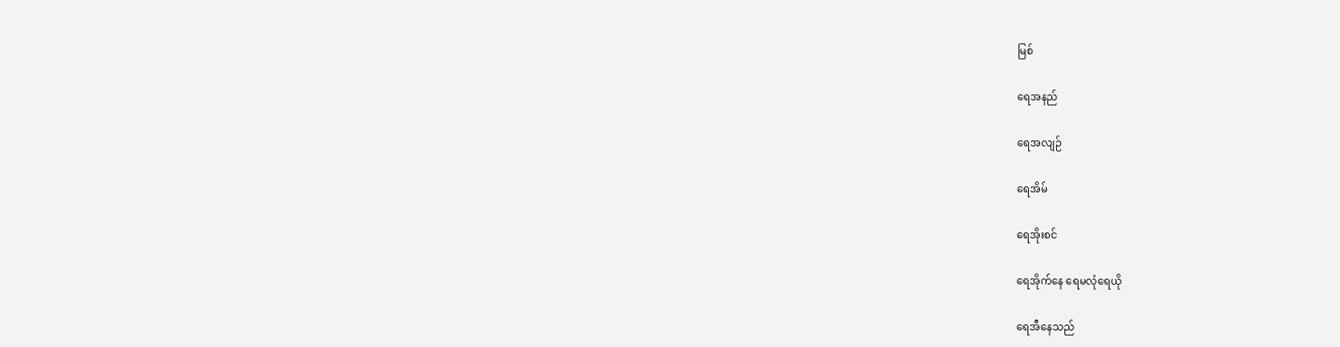မြစ်

ရေအနည်

ရေအလျဉ်

ရေအိမ်

ရေအိုးစင်

ရေအိုက်နေ ရေမလုံရေယို

ရေအီနေသည်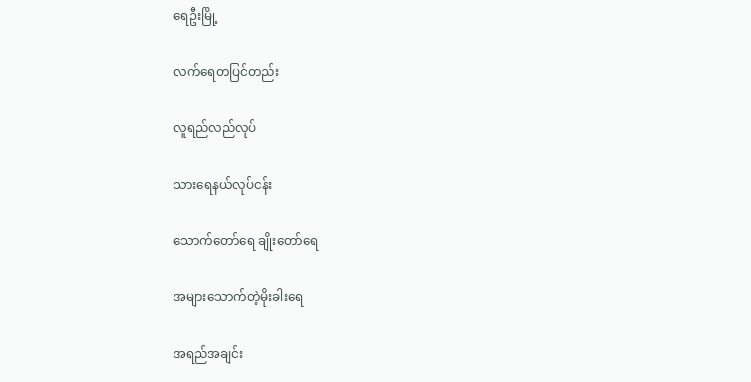ရေဦးမြို့

လက်ရေတပြင်တည်း

လူရည်လည်လုပ်

သားရေနယ်လုပ်ငန်း

သောက်တော်ရေ ချိုးတော်ရေ

အများသောက်တဲ့မိုးခါးရေ

အရည်အချင်း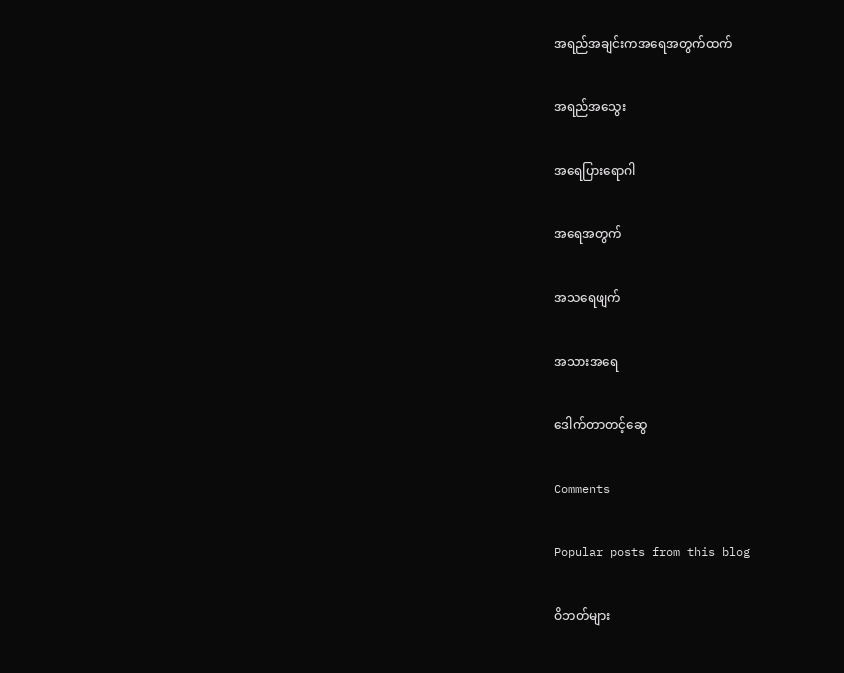အရည်အချင်းကအရေအတွက်ထက်

အရည်အသွေး

အရေပြားရောဂါ

အရေအတွက်

အသရေဖျက်

အသားအရေ

ဒေါက်တာတင့်ဆွေ

Comments

Popular posts from this blog

ဝိဘတ်များ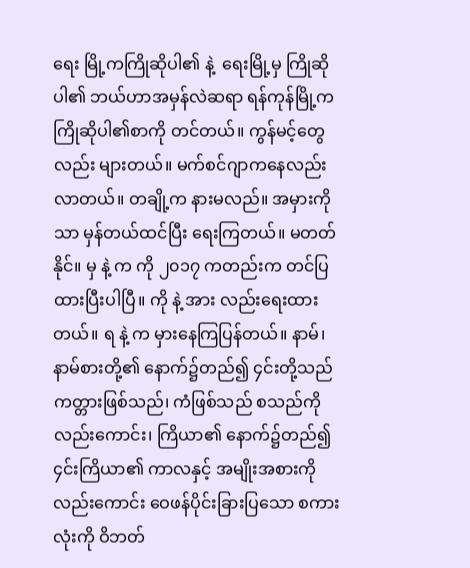ရေး မြို့ကကြိုဆိုပါ၏ နဲ့  ရေးမြို့မှ ကြိုဆိုပါ၏ ဘယ်ဟာအမှန်လဲဆရာ ရန်ကုန်မြို့က ကြိုဆိုပါ၏စာကို တင်တယ်။ ကွန်မင့်တွေလည်း များတယ်။ မက်စင်ဂျာကနေလည်း လာတယ်။ တချို့က နားမလည်။ အမှားကိုသာ မှန်တယ်ထင်ပြီး ရေးကြတယ်။ မတတ်နိုင်။ မှ နဲ့ က ကို ၂၀၁၇ ကတည်းက တင်ပြထားပြီးပါပြီ။ ကို နဲ့ အား လည်းရေးထားတယ်။ ရ နဲ့ က မှားနေကြပြန်တယ်။ နာမ်၊ နာမ်စားတို့၏ နောက်၌တည်၍ ၄င်းတို့သည် ကတ္တားဖြစ်သည်၊ ကံဖြစ်သည် စသည်ကိုလည်းကောင်း၊ ကြိယာ၏ နောက်၌တည်၍ ၄င်းကြိယာ၏ ကာလနှင့် အမျိုးအစားကို လည်းကောင်း ဝေဖန်ပိုင်းခြားပြသော စကားလုံးကို ဝိဘတ်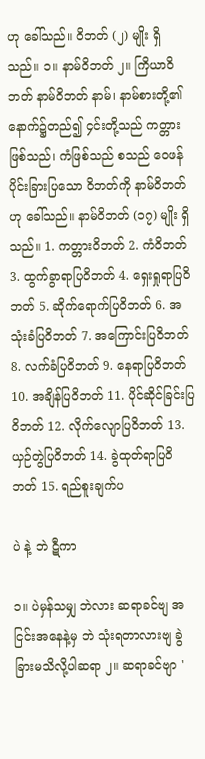ဟု ခေါ်သည်။ ဝိဘတ် (၂) မျိုး ရှိသည်။ ၁။ နာမ်ဝိဘတ် ၂။ ကြိယာဝိဘတ် နာမ်ဝိဘတ် နာမ်၊ နာမ်စားတို့၏ နောက်၌တည်၍ ၄င်းတို့သည် ကတ္တားဖြစ်သည်၊ ကံဖြစ်သည် စသည် ဝေဖန်ပိုင်းခြားပြသော ဝိဘတ်ကို နာမ်ဝိဘတ်ဟု ခေါ်သည်။ နာမ်ဝိဘတ် (၁၇) မျိုး ရှိသည်။ 1. ကတ္တားဝိဘတ် 2. ကံဝိဘတ် 3. ထွက်ခွာရာပြဝိဘတ် 4. ရှေးရှုရာပြဝိဘတ် 5. ဆိုက်ရောက်ပြဝိဘတ် 6. အသုံးခံပြဝိဘတ် 7. အကြောင်းပြဝိဘတ် 8. လက်ခံပြဝိဘတ် 9. နေရာပြဝိဘတ် 10. အချိန်ပြဝိဘတ် 11. ပိုင်ဆိုင်ခြင်းပြဝိဘတ် 12. လိုက်လျောပြဝိဘတ် 13. ယှဉ်တွဲပြဝိဘတ် 14. ခွဲထုတ်ရာပြဝိဘတ် 15. ရည်စူးချက်ပ

ပဲ နဲ့ ဘဲ ဋီကာ

၁။ ပဲမှန်သမျှ ဘဲလား ဆရာခင်ဗျ အငြင်းအနေနဲ့မှ ဘဲ သုံးရတာလားဗျ ခွဲခြားမသိလို့ပါဆရာ ၂။ ဆရာခင်ဗျာ '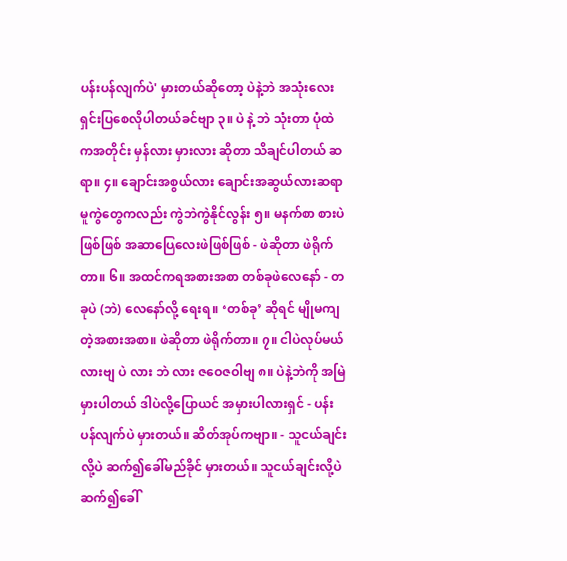ပန်းပန်လျက်ပဲ' မှားတယ်ဆိုတော့ ပဲနဲ့ဘဲ အသုံးလေးရှင်းပြစေလိုပါတယ်ခင်ဗျာ ၃။ ပဲ နဲ့ ဘဲ သုံးတာ ပုံထဲကအတိုင်း မှန်လား မှားလား ဆိုတာ သိချင်ပါတယ် ဆရာ။ ၄။ ချောင်းအစွယ်လား ချောင်းအဆွယ်လားဆရာ မူကွဲတွေကလည်း ကွဲဘဲကွဲနိုင်လွန်း ၅။ မနက်စာ စားပဲဖြစ်ဖြစ် အဆာပြေလေးဖဲဖြစ်ဖြစ် - ဖဲဆိုတာ ဖဲရိုက်တာ။ ၆။ အထင်ကရအစားအစာ တစ်ခုဖဲလေနော် - တခုပဲ (ဘဲ) လေနော်လို့ ရေးရ။ ‘တစ်ခု’ ဆိုရင် မျိုမကျတဲ့အစားအစာ။ ဖဲဆိုတာ ဖဲရိုက်တာ။ ၇။ ငါပဲလုပ်မယ်လားဗျ ပဲ လား ဘဲ လား ဇဝေဇဝါဗျ ၈။ ပဲနဲ့ဘဲကို အမြဲမှားပါတယ် ဒါပဲလို့ပြောယင် အမှားပါလားရှင် - ပန်းပန်လျက်ပဲ မှားတယ်။ ဆိတ်အုပ်ကဗျာ။ - သူငယ်ချင်းလို့ပဲ ဆက်၍ခေါ်မည်ခိုင် မှားတယ်။ သူငယ်ချင်းလို့ပဲ ဆက်၍ခေါ်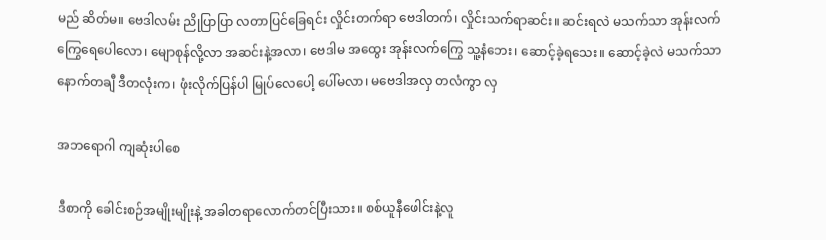မည် ဆိတ်မ။ ဗေဒါလမ်း ညိုပြာပြာ လတာပြင်ခြေရင်း လှိုင်းတက်ရာ ဗေဒါတက်၊ လှိုင်းသက်ရာဆင်း။ ဆင်းရလဲ မသက်သာ အုန်းလက်ကြွေရေပေါလော၊ မျောစုန်လို့လာ အဆင်းနဲ့အလာ၊ ဗေဒါမ အထွေး အုန်းလက်ကြွေ သူ့နံဘေး၊ ဆောင့်ခဲ့ရသေး။ ဆောင့်ခဲ့လဲ မသက်သာ နောက်တချီ ဒီတလုံးက၊ ဖုံးလိုက်ပြန်ပါ မြုပ်လေပေါ့ ပေါ်မလာ၊ မဗေဒါအလှ တလံကွာ လှ

အဘရောဂါ ကျဆုံးပါစေ

ဒီစာကို ခေါင်းစဉ်အမျိုးမျိုးနဲ့ အခါတရာလောက်တင်ပြီးသား။ စစ်ယူနီဖေါင်းနဲ့လူ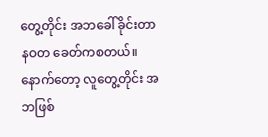တွေ့တိုင်း အဘခေါ်ခိုင်းတာ နဝတ ခေတ်ကစတယ်။ နောက်တော့ လူတွေ့တိုင်း အဘဖြစ်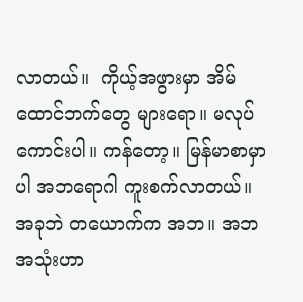လာတယ်။  ကိုယ့်အဖွားမှာ အိမ်ထောင်ဘက်တွေ များရော။ မလုပ်ကောင်းပါ။ ကန်တော့။ မြန်မာစာမှာပါ အဘရောဂါ ကူးစက်လာတယ်။ အခုဘဲ တယောက်က အဘ။ အဘအသုံးဟာ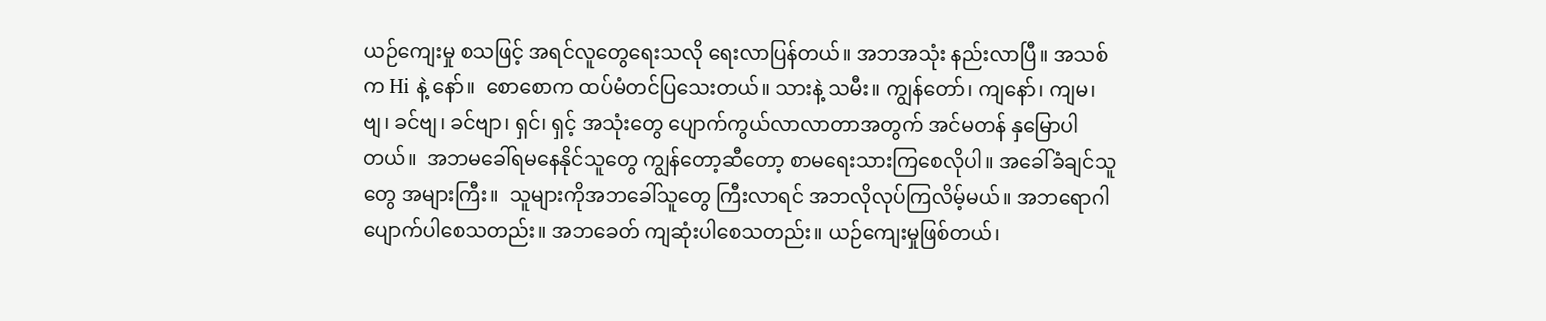ယဉ်ကျေးမှု စသဖြင့် အရင်လူတွေရေးသလို ရေးလာပြန်တယ်။ အဘအသုံး နည်းလာပြီ။ အသစ်က Hi နဲ့ နော်။  စောစောက ထပ်မံတင်ပြသေးတယ်။ သားနဲ့ သမီး။ ကျွန်တော်၊ ကျနော်၊ ကျမ၊ ဗျ၊ ခင်ဗျ၊ ခင်ဗျာ၊ ရှင်၊ ရှင့် အသုံးတွေ ပျောက်ကွယ်လာလာတာအတွက် အင်မတန် နှမြောပါတယ်။  အဘမခေါ်ရမနေနိုင်သူတွေ ကျွန်တော့ဆီတော့ စာမရေးသားကြစေလိုပါ။ အခေါ်ခံချင်သူတွေ အများကြီး။  သူများကိုအဘခေါ်သူတွေ ကြီးလာရင် အဘလိုလုပ်ကြလိမ့်မယ်။ အဘရောဂါ ပျောက်ပါစေသတည်း။ အဘခေတ် ကျဆုံးပါစေသတည်း။ ယဉ်ကျေးမှုဖြစ်တယ်၊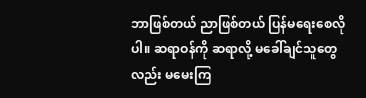ဘာဖြစ်တယ် ညာဖြစ်တယ် ပြန်မရေးစေလိုပါ။ ဆရာဝန်ကို ဆရာလို့ မခေါ်ချင်သူတွေလည်း မမေးကြ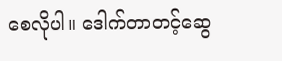စေလိုပါ။ ဒေါက်တာတင့်ဆွေ